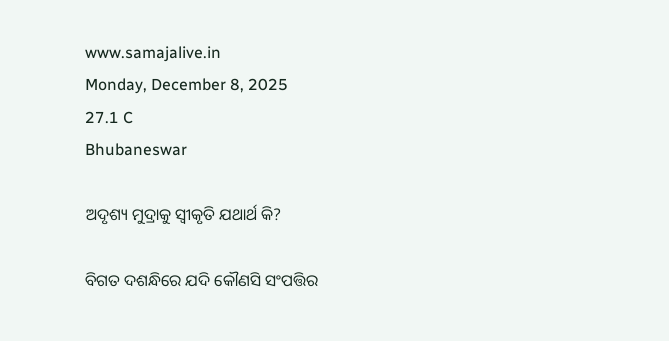www.samajalive.in
Monday, December 8, 2025
27.1 C
Bhubaneswar

ଅଦୃଶ୍ୟ ମୁଦ୍ରାକୁ ସ୍ବୀକୃତି ଯଥାର୍ଥ କି?

ବିଗତ ଦଶନ୍ଧିରେ ଯଦି କୌଣସି ସଂପତ୍ତିର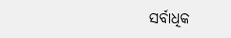ସର୍ବାଧିକ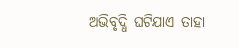ଅଭିବୃଦ୍ଧି ଘଟିଯାଏ ତାହା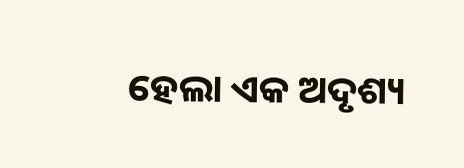ହେଲା ଏକ ଅଦୃଶ୍ୟ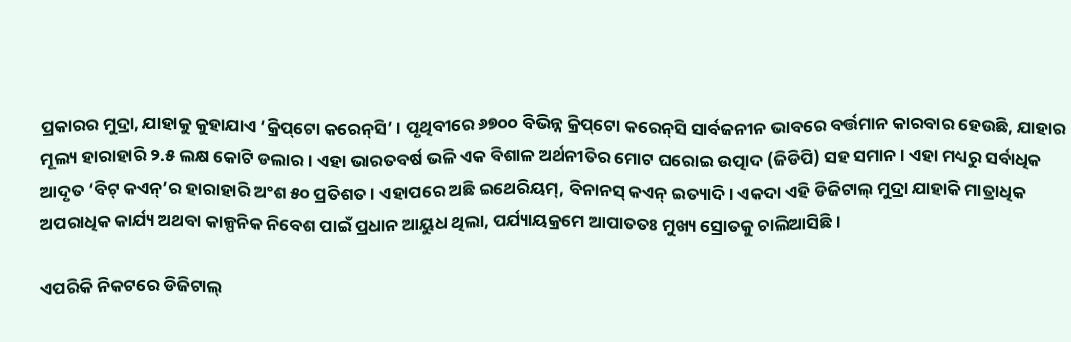ପ୍ରକାରର ମୁଦ୍ରା, ଯାହାକୁ କୁହାଯାଏ ‘କ୍ରିପ୍‌ଟୋ କରେନ୍‌ସି’ । ପୃଥିବୀରେ ୬୭୦୦ ବିଭିନ୍ନ କ୍ରିପ୍‌ଟୋ କରେନ୍‌ସି ସାର୍ବଜନୀନ ଭାବରେ ବର୍ତ୍ତମାନ କାରବାର ହେଉଛି, ଯାହାର ମୂଲ୍ୟ ହାରାହାରି ୨.୫ ଲକ୍ଷ କୋଟି ଡଲାର। ଏହା ଭାରତବର୍ଷ ଭଳି ଏକ ବିଶାଳ ଅର୍ଥନୀତିର ମୋଟ ଘରୋଇ ଉତ୍ପାଦ (ଜିଡିପି) ସହ ସମାନ। ଏହା ମଧ୍ୟରୁ ସର୍ବାଧିକ ଆଦୃତ ‘ବିଟ୍‌ କଏନ୍‌’ର ହାରାହାରି ଅଂଶ ୫୦ ପ୍ରତିଶତ। ଏହାପରେ ଅଛି ଇଥେରିୟମ୍‌, ବିନାନସ୍‌ କଏନ୍‌ ଇତ୍ୟାଦି। ଏକଦା ଏହି ଡିଜିଟାଲ୍‌ ମୁଦ୍ରା ଯାହାକି ମାତ୍ରାଧିକ ଅପରାଧିକ କାର୍ଯ୍ୟ ଅଥବା କାଳ୍ପନିକ ନିବେଶ ପାଇଁ ପ୍ରଧାନ ଆୟୁଧ ଥିଲା, ପର୍ଯ୍ୟାୟକ୍ରମେ ଆପାତତଃ ମୁଖ୍ୟ ସ୍ରୋତକୁ ଚାଲିଆସିଛି।

ଏପରିକି ନିକଟରେ ଡିଜିଟାଲ୍‌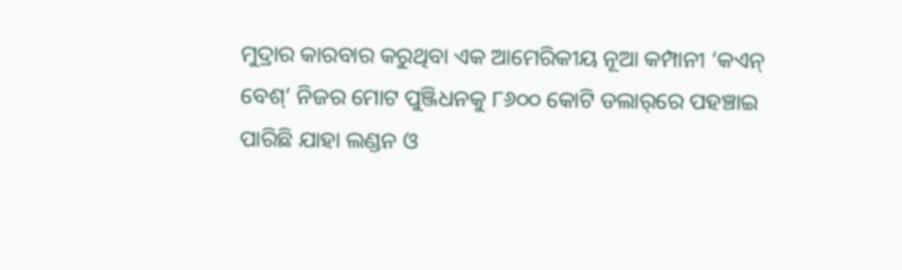ମୁଦ୍ରାର କାରବାର କରୁଥିବା ଏକ ଆମେରିକୀୟ ନୂଆ କମ୍ପାନୀ ‘କଏନ୍‌ ବେଶ୍‌’ ନିଜର ମୋଟ ପୁଞ୍ଜିଧନକୁ ୮୬୦୦ କୋଟି ଡଲାର୍‌ରେ ପହଞ୍ଚାଇ ପାରିଛି ଯାହା ଲଣ୍ଡନ ଓ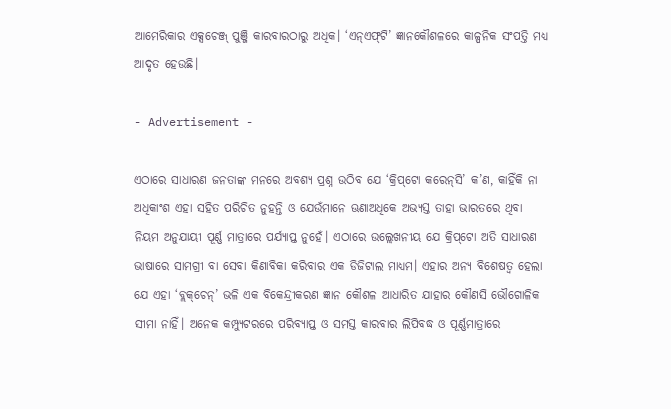ଆମେରିକାର ଏକ୍ସଚେଞ୍ଜ୍‌ ପୁଞ୍ଜି କାରବାରଠାରୁ ଅଧିକ। ‘ଏନ୍‌ଏଫ୍‌ଟି’ ଜ୍ଞାନକୌଶଳରେ କାଳ୍ପନିକ ସଂପତ୍ତି ମଧ୍ୟ ଆଦୃତ ହେଉଛି।

- Advertisement -

ଏଠାରେ ସାଧାରଣ ଜନତାଙ୍କ ମନରେ ଅବଶ୍ୟ ପ୍ରଶ୍ନ ଉଠିବ ଯେ ‘କ୍ରିପ୍‌ଟୋ କରେନ୍‌ସି’ କ’ଣ, କାହିଁକି ନା ଅଧିକାଂଶ ଏହା ସହିତ ପରିଚିତ ନୁହନ୍ତି ଓ ଯେଉଁମାନେ ଊଣାଅଧିକେ ଅଭ୍ୟସ୍ତ ତାହା ଭାରତରେ ଥିବା ନିୟମ ଅନୁଯାୟୀ ପୂର୍ଣ୍ଣ ମାତ୍ରାରେ ପର୍ଯ୍ୟାପ୍ତ ନୁହେଁ। ଏଠାରେ ଉଲ୍ଲେଖନୀୟ ଯେ କ୍ରିପ୍‌ଟୋ ଅତି ସାଧାରଣ ଭାଷାରେ ସାମଗ୍ରୀ ବା ସେବା କିଣାବିକା କରିବାର ଏକ ଡିଜିଟାଲ ମାଧ୍ୟମ। ଏହାର ଅନ୍ୟ ବିଶେଷତ୍ବ ହେଲା ଯେ ଏହା ‘ବ୍ଲକ୍‌ଚେନ୍‌’ ଭଳି ଏକ ବିକେନ୍ଦ୍ରୀକରଣ ଜ୍ଞାନ କୌଶଳ ଆଧାରିତ ଯାହାର କୌଣସି ଭୌଗୋଳିକ ସୀମା ନାହିଁ। ଅନେକ କମ୍ପ୍ୟୁଟରରେ ପରିବ୍ୟାପ୍ତ ଓ ସମସ୍ତ କାରବାର ଲିପିବଦ୍ଧ ଓ ପୂର୍ଣ୍ଣମାତ୍ରାରେ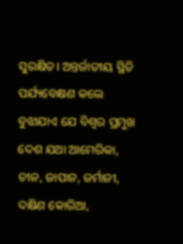ସୁରକ୍ଷିତ। ଅନ୍ତର୍ଜାତୀୟ ସ୍ଥିତି ପର୍ଯ୍ୟବେକ୍ଷଣ କଲେ ବୁଝାଯାଏ ଯେ ବିଶ୍ବର ପ୍ରମୁଖ ଦେଶ ଯଥା ଆମେରିକା, ଚୀନ, ଜାପାନ, ଜର୍ମାନୀ, ଦକ୍ଷିଣ କୋରିଆ,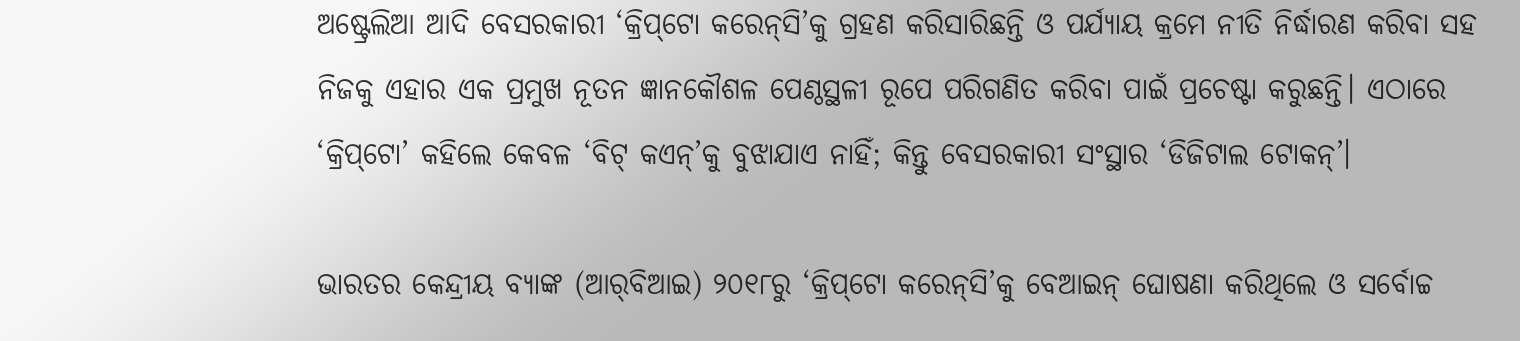ଅଷ୍ଟ୍ରେଲିଆ ଆଦି ବେସରକାରୀ ‘କ୍ରିପ୍‌ଟୋ କରେନ୍‌ସି’କୁ ଗ୍ରହଣ କରିସାରିଛନ୍ତି ଓ ପର୍ଯ୍ୟାୟ କ୍ରମେ ନୀତି ନିର୍ଦ୍ଧାରଣ କରିବା ସହ ନିଜକୁ ଏହାର ଏକ ପ୍ରମୁଖ ନୂତନ ଜ୍ଞାନକୌଶଳ ପେଣ୍ଠସ୍ଥଳୀ ରୂପେ ପରିଗଣିତ କରିବା ପାଇଁ ପ୍ରଚେଷ୍ଟା କରୁଛନ୍ତି। ଏଠାରେ ‘କ୍ରିପ୍‌ଟୋ’ କହିଲେ କେବଳ ‘ବିଟ୍‌ କଏନ୍‌’କୁ ବୁଝାଯାଏ ନାହିଁ; କିନ୍ତୁ ବେସରକାରୀ ସଂସ୍ଥାର ‘ଡିଜିଟାଲ ଟୋକନ୍‌’।

ଭାରତର କେନ୍ଦ୍ରୀୟ ବ୍ୟାଙ୍କ (ଆର୍‌ବିଆଇ) ୨୦୧୮ରୁ ‘କ୍ରିପ୍‌ଟୋ କରେନ୍‌ସି’କୁ ବେଆଇନ୍‌ ଘୋଷଣା କରିଥିଲେ ଓ ସର୍ବୋଚ୍ଚ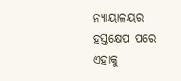ନ୍ୟାୟାଳୟର ହସ୍ତକ୍ଷେପ ପରେ ଏହାକୁ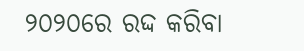୨୦୨୦ରେ ରଦ୍ଦ କରିବା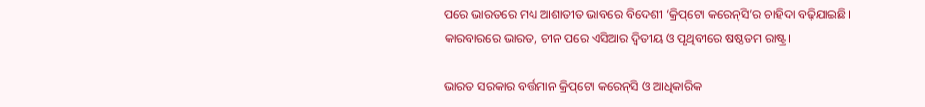ପରେ ଭାରତରେ ମଧ୍ୟ ଆଶାତୀତ ଭାବରେ ବିଦେଶୀ ‘କ୍ରିପ୍‌ଟୋ କରେନ୍‌ସି’ର ଚାହିଦା ବଢ଼ିଯାଇଛି। କାରବାରରେ ଭାରତ, ଚୀନ ପରେ ଏସିଆର ଦ୍ବିତୀୟ ଓ ପୃଥିବୀରେ ଷଷ୍ଠତମ ରାଷ୍ଟ୍ର।

ଭାରତ ସରକାର ବର୍ତ୍ତମାନ କ୍ରିପ୍‌ଟୋ କରେନ୍‌ସି ଓ ଆଧିକାରିକ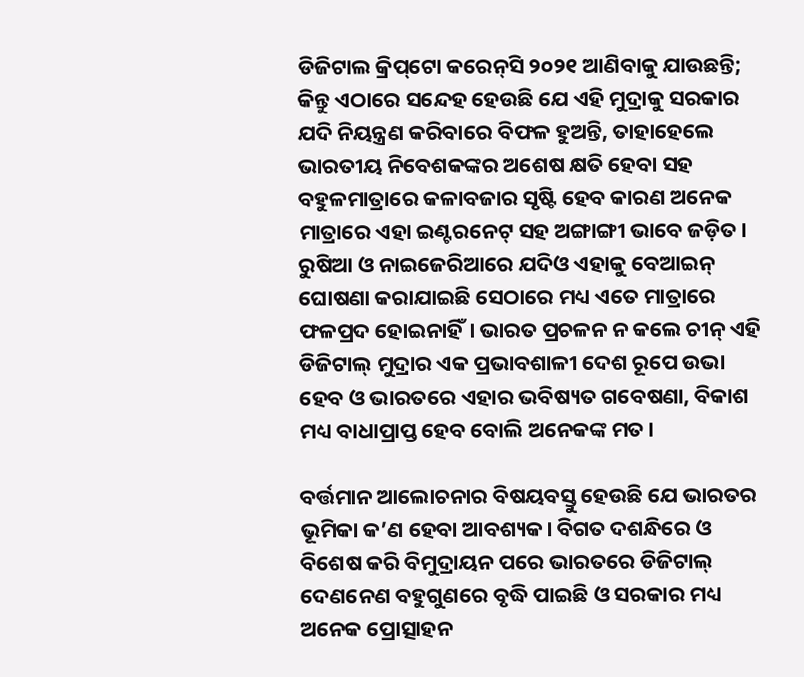ଡିଜିଟାଲ କ୍ରିପ୍‌ଟୋ କରେନ୍‌ସି ୨୦୨୧ ଆଣିବାକୁ ଯାଉଛନ୍ତି; କିନ୍ତୁ ଏଠାରେ ସନ୍ଦେହ ହେଉଛି ଯେ ଏହି ମୁଦ୍ରାକୁ ସରକାର ଯଦି ନିୟନ୍ତ୍ରଣ କରିବାରେ ବିଫଳ ହୁଅନ୍ତି, ତାହାହେଲେ ଭାରତୀୟ ନିବେଶକଙ୍କର ଅଶେଷ କ୍ଷତି ହେବା ସହ ବହୁଳମାତ୍ରାରେ କଳାବଜାର ସୃଷ୍ଟି ହେବ କାରଣ ଅନେକ ମାତ୍ରାରେ ଏହା ଇଣ୍ଟରନେଟ୍‌ ସହ ଅଙ୍ଗାଙ୍ଗୀ ଭାବେ ଜଡ଼ିତ। ରୁଷିଆ ଓ ନାଇଜେରିଆରେ ଯଦିଓ ଏହାକୁ ବେଆଇନ୍‌ ଘୋଷଣା କରାଯାଇଛି ସେଠାରେ ମଧ୍ୟ ଏତେ ମାତ୍ରାରେ ଫଳପ୍ରଦ ହୋଇନାହିଁ। ଭାରତ ପ୍ରଚଳନ ନ କଲେ ଚୀନ୍‌ ଏହି ଡିଜିଟାଲ୍‌ ମୁଦ୍ରାର ଏକ ପ୍ରଭାବଶାଳୀ ଦେଶ ରୂପେ ଉଭା ହେବ ଓ ଭାରତରେ ଏହାର ଭବିଷ୍ୟତ ଗବେଷଣା, ବିକାଶ ମଧ୍ୟ ବାଧାପ୍ରାପ୍ତ ହେବ ବୋଲି ଅନେକଙ୍କ ମତ।

ବର୍ତ୍ତମାନ ଆଲୋଚନାର ବିଷୟବସ୍ତୁ ହେଉଛି ଯେ ଭାରତର ଭୂମିକା କ’ଣ ହେବା ଆବଶ୍ୟକ। ବିଗତ ଦଶନ୍ଧିରେ ଓ ବିଶେଷ କରି ବିମୁଦ୍ରାୟନ ପରେ ଭାରତରେ ଡିଜିଟାଲ୍‌ ଦେଣନେଣ ବହୁଗୁଣରେ ବୃଦ୍ଧି ପାଇଛି ଓ ସରକାର ମଧ୍ୟ ଅନେକ ପ୍ରୋତ୍ସାହନ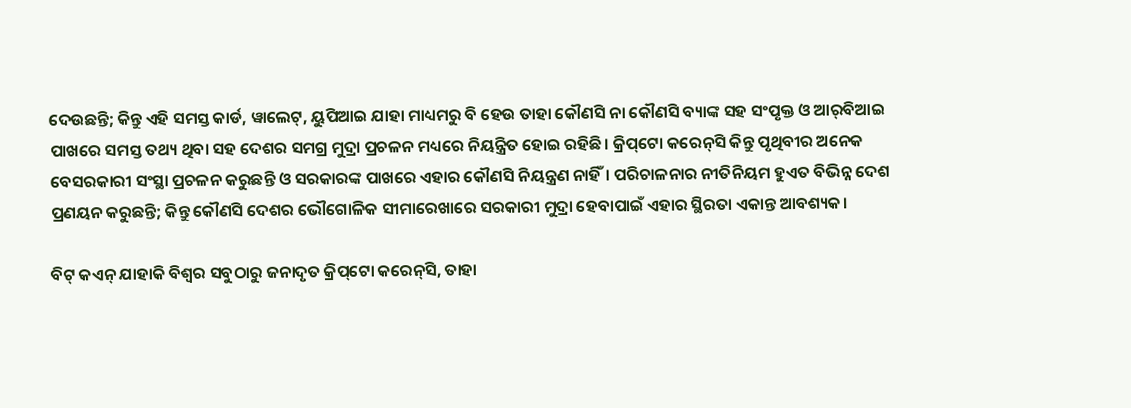ଦେଉଛନ୍ତି; କିନ୍ତୁ ଏହି ସମସ୍ତ କାର୍ଡ, ୱାଲେଟ୍‌, ୟୁପିଆଇ ଯାହା ମାଧ୍ୟମରୁ ବି ହେଉ ତାହା କୌଣସି ନା କୌଣସି ବ୍ୟାଙ୍କ ସହ ସଂପୃକ୍ତ ଓ ଆର୍‌ବିଆଇ ପାଖରେ ସମସ୍ତ ତଥ୍ୟ ଥିବା ସହ ଦେଶର ସମଗ୍ର ମୁଦ୍ରା ପ୍ରଚଳନ ମଧ୍ୟରେ ନିୟନ୍ତ୍ରିତ ହୋଇ ରହିଛି। କ୍ରିପ୍‌ଟୋ କରେନ୍‌ସି କିନ୍ତୁ ପୃଥିବୀର ଅନେକ ବେସରକାରୀ ସଂସ୍ଥା ପ୍ରଚଳନ କରୁଛନ୍ତି ଓ ସରକାରଙ୍କ ପାଖରେ ଏହାର କୌଣସି ନିୟନ୍ତ୍ରଣ ନାହିଁ। ପରିଚାଳନାର ନୀତିନିୟମ ହୁଏତ ବିଭିନ୍ନ ଦେଶ ପ୍ରଣୟନ କରୁଛନ୍ତି; କିନ୍ତୁ କୌଣସି ଦେଶର ଭୌଗୋଳିକ ସୀମାରେଖାରେ ସରକାରୀ ମୁଦ୍ରା ହେବାପାଇଁ ଏହାର ସ୍ଥିରତା ଏକାନ୍ତ ଆବଶ୍ୟକ।

ବିଟ୍‌ କଏନ୍‌ ଯାହାକି ବିଶ୍ବର ସବୁଠାରୁ ଜନାଦୃତ କ୍ରିପ୍‌ଟୋ କରେନ୍‌ସି, ତାହା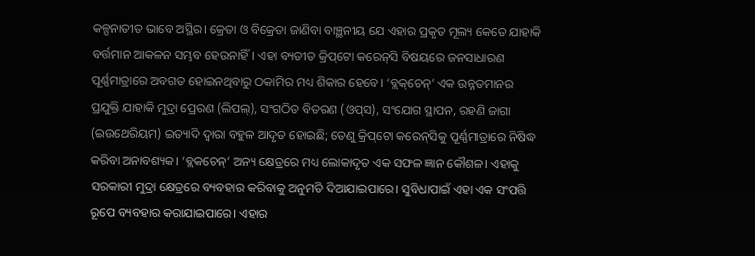କଳ୍ପନାତୀତ ଭାବେ ଅସ୍ଥିର। କ୍ରେତା ଓ ବିକ୍ରେତା ଜାଣିବା ବାଞ୍ଛନୀୟ ଯେ ଏହାର ପ୍ରକୃତ ମୂଲ୍ୟ କେତେ ଯାହାକି ବର୍ତ୍ତମାନ ଆକଳନ ସମ୍ଭବ ହେଉନାହିଁ। ଏହା ବ୍ୟତୀତ କ୍ରିପ୍‌ଟୋ କରେନ୍‌ସି ବିଷୟରେ ଜନସାଧାରଣ ପୂର୍ଣ୍ଣମାତ୍ରାରେ ଅବଗତ ହୋଇନଥିବାରୁ ଠକାମିର ମଧ୍ୟ ଶିକାର ହେବେ। ‘ବ୍ଲକ୍‌ଚେନ୍‌’ ଏକ ଉନ୍ନତମାନର ପ୍ରଯୁକ୍ତି ଯାହାକି ମୁଦ୍ରା ପ୍ରେରଣ (ଲିପଲ୍‌), ସଂଗଠିତ ବିତରଣ (ଓପ୍‌ସ), ସଂଯୋଗ ସ୍ଥାପନ, ରହଣି ଜାଗା (ଇଉଥେରିୟମ) ଇତ୍ୟାଦି ଦ୍ବାରା ବହୁଳ ଆଦୃତ ହୋଇଛି; ତେଣୁ କ୍ରିପ୍‌ଟୋ କରେନ୍‌ସିକୁ ପୂର୍ଣ୍ଣମାତ୍ରାରେ ନିଷିଦ୍ଧ କରିବା ଅନାବଶ୍ୟକ। ‘ବ୍ଲକଚେନ୍‌’ ଅନ୍ୟ କ୍ଷେତ୍ରରେ ମଧ୍ୟ ଲୋକାଦୃତ ଏକ ସଫଳ ଜ୍ଞାନ କୌଶଳ। ଏହାକୁ ସରକାରୀ ମୁଦ୍ରା କ୍ଷେତ୍ରରେ ବ୍ୟବହାର କରିବାକୁ ଅନୁମତି ଦିଆଯାଇପାରେ। ସୁବିଧାପାଇଁ ଏହା ଏକ ସଂପତ୍ତି ରୂପେ ବ୍ୟବହାର କରାଯାଇପାରେ। ଏହାର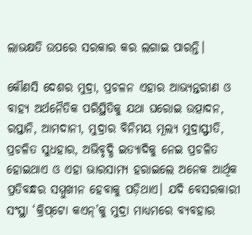ଲାଭକ୍ଷତି ଉପରେ ସରକାର କର ଲଗାଇ ପାରନ୍ତି।

କୌଣସି ଦେଶର ମୁଦ୍ରା, ପ୍ରଚଳନ ଏହାର ଆଭ୍ୟନ୍ତରୀଣ ଓ ବାହ୍ୟ ଅର୍ଥନୈତିକ ପରିସ୍ଥିତିକୁ ଯଥା ଘରୋଇ ଉତ୍ପାଦନ, ରପ୍ତାନି, ଆମଦାନୀ, ମୁଦ୍ରାର ବିନିମୟ ମୂଲ୍ୟ ମୁଦ୍ରାସ୍ଫୀତି, ପ୍ରଚଳିତ ସୁଧହାର, ଅଭିବୃଦ୍ଧି ଇତ୍ୟାଦିକୁ ନେଇ ପ୍ରଚଳିତ ହୋଇଥାଏ ଓ ଏହା ଭାରସାମ୍ୟ ହରାଇଲେ ଅନେକ ଆର୍ଥିକ ପ୍ରତିବନ୍ଧର ସମ୍ମୁଖୀନ ହେବାକୁ ପଡ଼ିଥାଏ। ଯଦି ବେସରକାରୀ ସଂସ୍ଥା ‘କ୍ରିପ୍‌ଟୋ କଏନ୍‌’କୁ ମୁଦ୍ରା ମାଧ୍ୟମରେ ବ୍ୟବହାର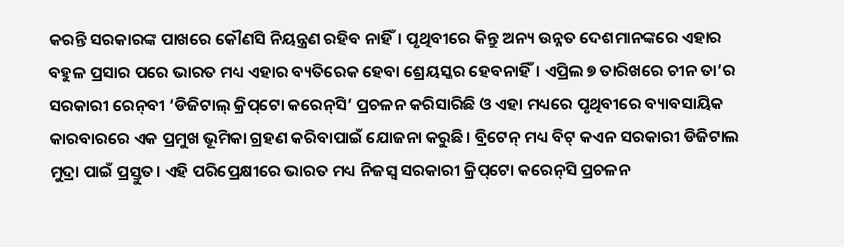କରନ୍ତି ସରକାରଙ୍କ ପାଖରେ କୌଣସି ନିୟନ୍ତ୍ରଣ ରହିବ ନାହିଁ। ପୃଥିବୀରେ କିନ୍ତୁ ଅନ୍ୟ ଉନ୍ନତ ଦେଶମାନଙ୍କରେ ଏହାର ବହୁଳ ପ୍ରସାର ପରେ ଭାରତ ମଧ୍ୟ ଏହାର ବ୍ୟତିରେକ ହେବା ଶ୍ରେୟସ୍କର ହେବନାହିଁ। ଏପ୍ରିଲ ୭ ତାରିଖରେ ଚୀନ ତା’ର ସରକାରୀ ରେନ୍‌ବୀ ‘ଡିଜିଟାଲ୍‌ କ୍ରିପ୍‌ଟୋ କରେନ୍‌ସି’ ପ୍ରଚଳନ କରିସାରିଛି ଓ ଏହା ମଧ୍ୟରେ ପୃଥିବୀରେ ବ୍ୟାବସାୟିକ କାରବାରରେ ଏକ ପ୍ରମୁଖ ଭୂମିକା ଗ୍ରହଣ କରିବାପାଇଁ ଯୋଜନା କରୁଛି। ବ୍ରିଟେନ୍‌ ମଧ୍ୟ ବିଟ୍‌ କଏନ ସରକାରୀ ଡିଜିଟାଲ ମୁଦ୍ରା ପାଇଁ ପ୍ରସ୍ତୁତ। ଏହି ପରିପ୍ରେକ୍ଷୀରେ ଭାରତ ମଧ୍ୟ ନିଜସ୍ବ ସରକାରୀ କ୍ରିପ୍‌ଟୋ କରେନ୍‌ସି ପ୍ରଚଳନ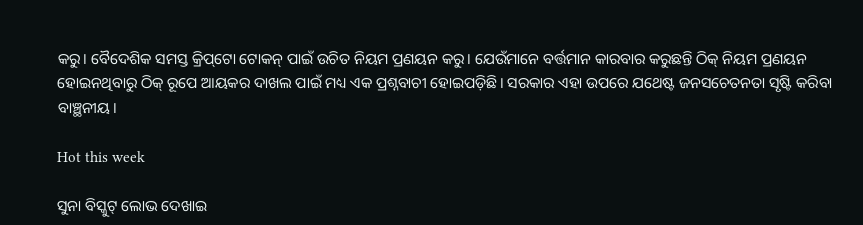କରୁ। ବୈଦେଶିକ ସମସ୍ତ କ୍ରିପ୍‌ଟୋ ଟୋକନ୍‌ ପାଇଁ ଉଚିତ ନିୟମ ପ୍ରଣୟନ କରୁ। ଯେଉଁମାନେ ବର୍ତ୍ତମାନ କାରବାର କରୁଛନ୍ତି ଠିକ୍‌ ନିୟମ ପ୍ରଣୟନ ହୋଇନଥିବାରୁ ଠିକ୍‌ ରୂପେ ଆୟକର ଦାଖଲ ପାଇଁ ମଧ୍ୟ ଏକ ପ୍ରଶ୍ନବାଚୀ ହୋଇପଡ଼ିଛି। ସରକାର ଏହା ଉପରେ ଯଥେଷ୍ଟ ଜନସଚେତନତା ସୃଷ୍ଟି କରିବା ବାଞ୍ଛନୀୟ।

Hot this week

ସୁନା ବିସ୍କୁଟ୍ ଲୋଭ ଦେଖାଇ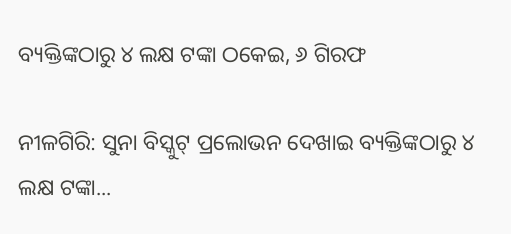ବ୍ୟକ୍ତିଙ୍କଠାରୁ ୪ ଲକ୍ଷ ଟଙ୍କା ଠକେଇ, ୬ ଗିରଫ

ନୀଳଗିରି: ସୁନା ବିସ୍କୁଟ୍ ପ୍ରଲୋଭନ ଦେଖାଇ ବ୍ୟକ୍ତିଙ୍କଠାରୁ ୪ ଲକ୍ଷ ଟଙ୍କା...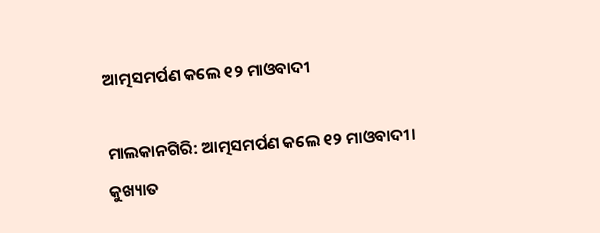ଆତ୍ମସମର୍ପଣ କଲେ ୧୨ ମାଓବାଦୀ

ମାଲକାନଗିରି: ଆତ୍ମସମର୍ପଣ କଲେ ୧୨ ମାଓବାଦୀ। କୁଖ୍ୟାତ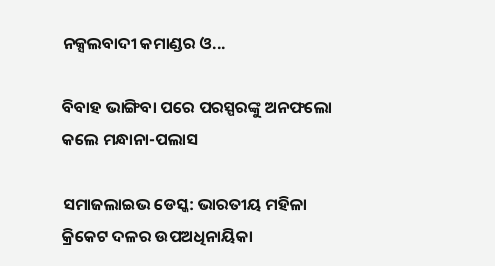ନକ୍ସଲବାଦୀ କମାଣ୍ଡର ଓ...

ବିବାହ ଭାଙ୍ଗିବା ପରେ ପରସ୍ପରଙ୍କୁ ଅନଫଲୋ କଲେ ମନ୍ଧାନା-ପଲାସ

ସମାଜଲାଇଭ ଡେସ୍କ: ଭାରତୀୟ ମହିଳା କ୍ରିକେଟ ଦଳର ଉପଅଧିନାୟିକା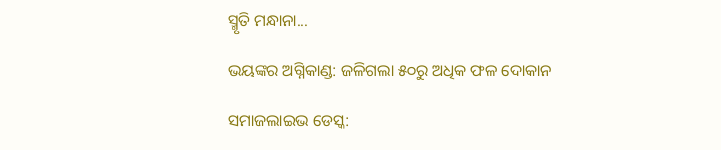ସ୍ମୃତି ମନ୍ଧାନା...

ଭୟଙ୍କର ଅଗ୍ନିକାଣ୍ଡ: ଜଳିଗଲା ୫୦ରୁ ଅଧିକ ଫଳ ଦୋକାନ

ସମାଜଲାଇଭ ଡେସ୍କ: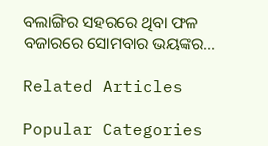ବଲାଙ୍ଗିର ସହରରେ ଥିବା ଫଳ ବଜାରରେ ସୋମବାର ଭୟଙ୍କର...

Related Articles

Popular Categories